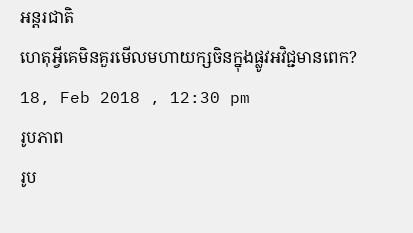អន្តរជាតិ
ហេតុអ្វីគេមិនគួរមើលមហាយក្សចិនក្នុងផ្លូវអវិជ្ជមានពេក?
18, Feb 2018 , 12:30 pm
រូបភាព
រូប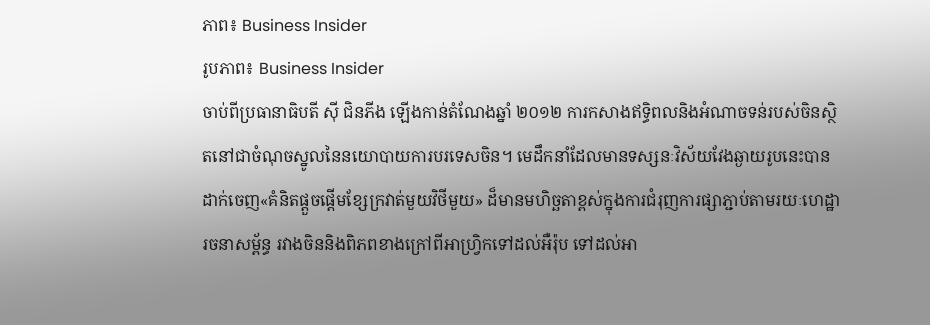ភាព៖ Business Insider
រូបភាព៖ Business Insider
ចាប់ពីប្រធានាធិបតី ស៊ី ជិនភីង ឡើងកាន់តំណែងឆ្នាំ ២០១២ ការកសាងឥទ្ធិពលនិងអំណាចទន់របស់ចិនស្ថិតនៅជាចំណុចស្នូលនៃនយោបាយការបរទេសចិន។ មេដឹកនាំដែលមានទស្សនៈវិស័យវែងឆ្ងាយរូបនេះបានដាក់ចេញ«គំនិតផ្តួចផ្តើមខ្សែក្រវាត់មួយវិថីមួយ» ដ៏មានមហិច្ឆតាខ្ពស់ក្នុងការជំរុញការផ្សាភ្ជាប់តាមរយៈហេដ្ឋារចនាសម្ព័ន្ធ រវាងចិននិងពិភពខាងក្រៅពីអាហ្វ្រិកទៅដល់អឺរ៉ុប ទៅដល់អា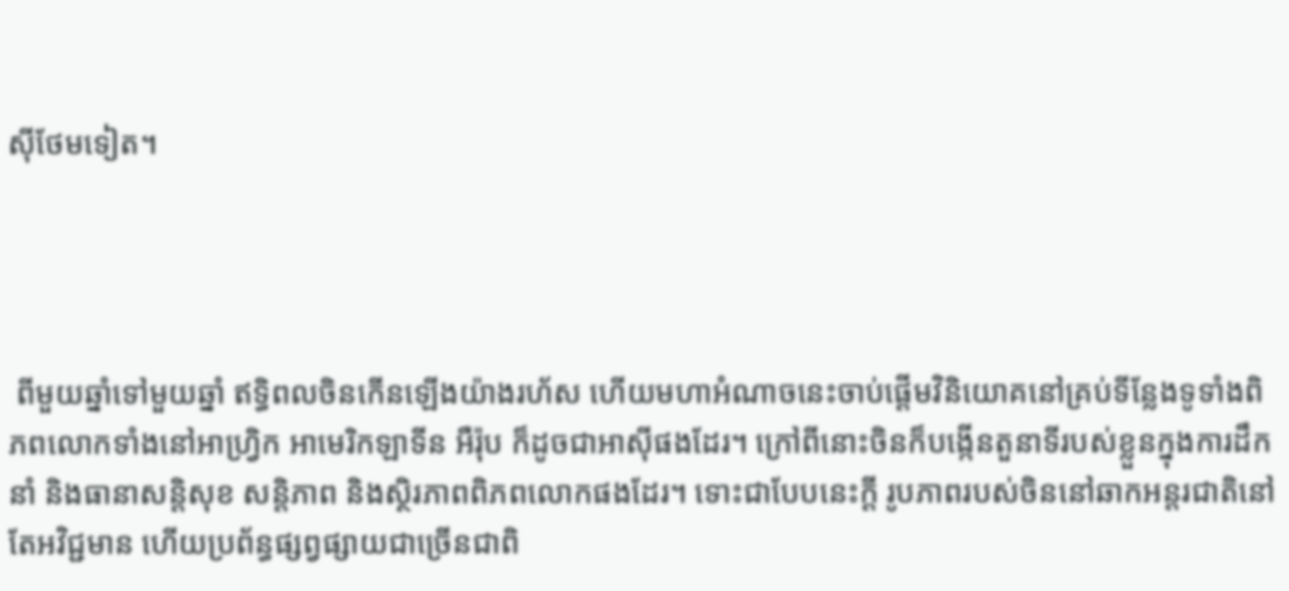ស៊ីថែមទៀត។




 ពីមួយឆ្នាំទៅមួយឆ្នាំ ឥទ្ធិពលចិនកើនឡើងយ៉ាងរហ័ស ហើយមហាអំណាចនេះចាប់ផ្តើមវិនិយោគនៅគ្រប់ទីន្លែងទូទាំងពិភពលោកទាំងនៅអាហ្វ្រិក អាមេរិកឡាទីន អឺរ៉ុប ក៏ដូចជាអាស៊ីផងដែរ។ ក្រៅពីនោះចិនក៏បង្កើនតួនាទីរបស់ខ្លួនក្នុងការដឹកនាំ និងធានាសន្តិសុខ សន្តិភាព និងស្ថិរភាពពិភពលោកផងដែរ។ ទោះជាបែបនេះក្តី រូបភាពរបស់ចិននៅឆាកអន្តរជាតិនៅតែអវិជ្ជមាន ហើយប្រព័ន្ធផ្សព្វផ្សាយជាច្រើនជាពិ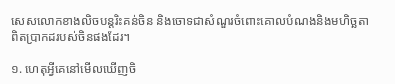សេសលោកខាងលិចបន្តរិះគន់ចិន និងចោទជាសំណួរចំពោះគោលបំណងនិងមហិច្ឆតាពិតប្រាកដរបស់ចិនផងដែរ។

១. ហេតុអ្វីគេនៅមើលឃើញចិ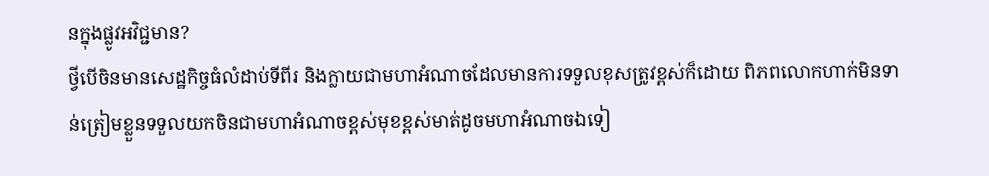នក្នុងផ្លូវអវិជ្ជមាន?
ថ្វីបើចិនមានសេដ្ឋកិច្ចធំលំដាប់ទីពីរ និងក្លាយជាមហាអំណាចដែលមានការទទួលខុសត្រូវខ្ពស់ក៏ដោយ ពិភពលោកហាក់មិនទាន់ត្រៀមខ្លួនទទួលយកចិនជាមហាអំណាចខ្ពស់មុខខ្ពស់មាត់ដូចមហាអំណាចឯទៀ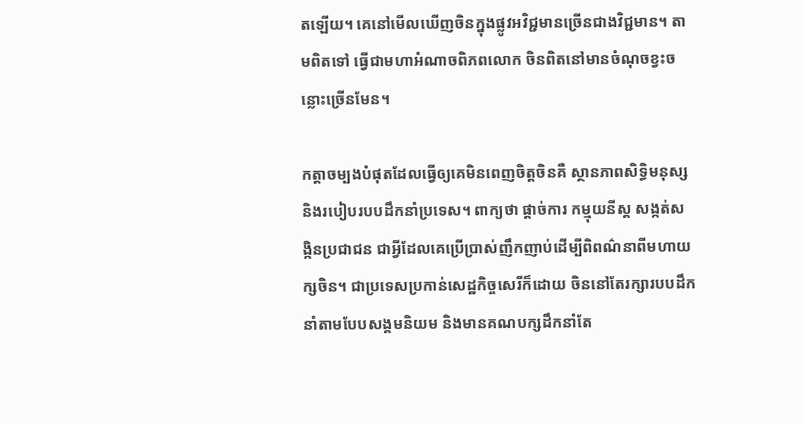តឡើយ។ គេនៅមើលឃើញចិនក្នុងផ្លូវអវិជ្ជមានច្រើនជាងវិជ្ជមាន។ តាមពិតទៅ ធ្វើជាមហាអំណាចពិភពលោក ចិនពិតនៅមានចំណុចខ្វះចន្លោះច្រើនមែន។

កត្តាចម្បងបំផុតដែលធ្វើឲ្យគេមិនពេញចិត្តចិនគឺ ស្ថានភាពសិទ្ធិមនុស្ស និងរបៀបរបបដឹកនាំប្រទេស។ ពាក្យថា ផ្តាច់ការ កម្មុយនីស្ត សង្កត់សង្កិនប្រជាជន ជាអ្វីដែលគេប្រើប្រាស់ញឹកញាប់ដើម្បីពិពណ៌នាពីមហាយក្សចិន។ ជាប្រទេសប្រកាន់សេដ្ឋកិច្ចសេរីក៏ដោយ ចិននៅតែរក្សារបបដឹកនាំតាមបែបសង្គមនិយម និងមានគណបក្សដឹកនាំតែ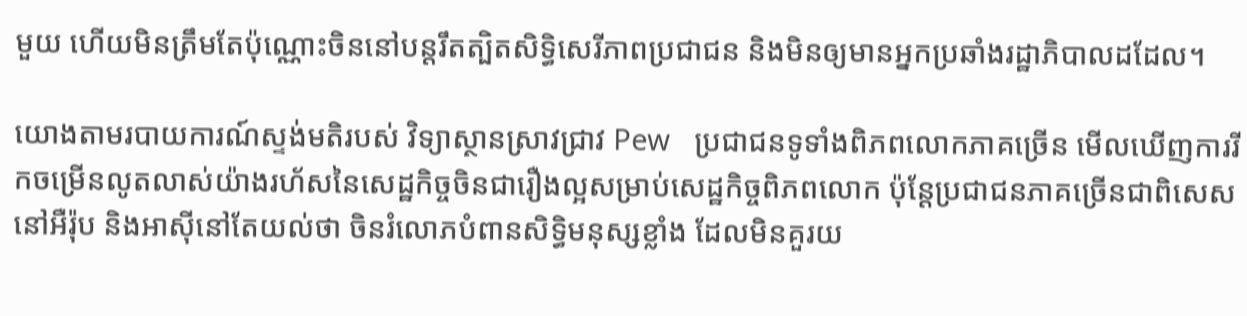មួយ ហើយមិនត្រឹមតែប៉ុណ្ណោះចិននៅបន្តរឹតត្បិតសិទ្ធិសេរីភាពប្រជាជន និងមិនឲ្យមានអ្នកប្រឆាំងរដ្ឋាភិបាលដដែល។

យោងតាមរបាយការណ៍ស្ទង់មតិរបស់ វិទ្យាស្ថានស្រាវជ្រាវ Pew   ប្រជាជនទូទាំងពិភពលោកភាគច្រើន មើលឃើញការរីកចម្រើនលូតលាស់យ៉ាងរហ័សនៃសេដ្ឋកិច្ចចិនជារឿងល្អសម្រាប់សេដ្ឋកិច្ចពិភពលោក ប៉ុន្តែប្រជាជនភាគច្រើនជាពិសេសនៅអឺរ៉ុប និងអាស៊ីនៅតែយល់ថា ចិនរំលោភបំពានសិទ្ធិមនុស្សខ្លាំង ដែលមិនគួរយ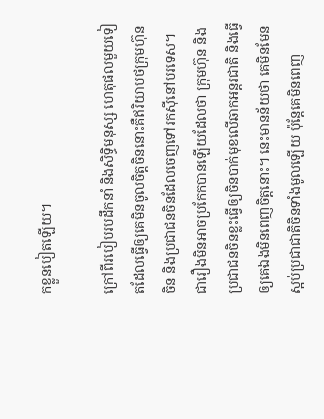កខ្លួនបៀតឡើយ។

ក្រៅពីរបៀបរបដឹកនាំ និងសិទ្ធិមនុស្ស ហេតុផលមួយទៀតដែលធ្វើឲ្យគេមិនចូលចិត្តចិននោះគឺឥរិយាបថក្រុមហ៊ុនចិន និងប្រជាជនចិនដែលចេញទៅរកស៊ីនៅបរទេស។ ជារឿងមិនអាចប្រកែកបានឡើយដែលថា ក្រុមហ៊ុន និងប្រជាជនចិនខ្លះធ្វើឲ្យចិនបាក់មុខលើឆាកអន្តរជាតិ និងធ្វើឲ្យគេឯងមិនពេញចិត្តនោះ។ នេះមានន័យថា គេមិនមែនស្អប់ប្រជាជាតិចិនទាំងមូលឡើយ ប៉ុន្តែគេមិនពេញ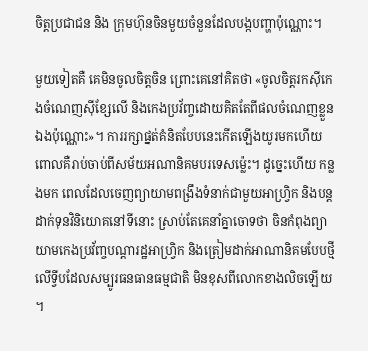ចិត្តប្រជាជន និង ក្រុមហ៊ុនចិនមួយចំនួនដែលបង្កបញ្ហាប៉ុណ្ណោះ។

មួយទៀតគឺ គេមិនចូលចិត្តចិន ព្រោះគេនៅគិតថា «ចូលចិត្តរកស៊ីកេងចំណេញស៊ីខ្សែលើ និងកេងប្រវ័ញ្ចដោយគិតតែពីផលចំណេញខ្លួនឯងប៉ុណ្ណោះ»។ ការរក្សាផ្នត់គំនិតបែបនេះកើតឡើងយូរមកហើយ ពោលគឺរាប់ចាប់ពីសម័យអណានិគមបរទេសម្ល៉េះ។ ដូច្នេះហើយ កន្លងមក ពេលដែលចេញព្យាយាមពង្រឹងទំនាក់ជាមួយអាហ្វ្រិក និងបន្តដាក់ទុនវិនិយោគនៅទីនោះ ស្រាប់តែគេនាំគ្នាចោទថា ចិនកំពុងព្យាយាមកេងប្រវ័ញ្ចបណ្តារដ្ឋអាហ្វ្រិក និងត្រៀមដាក់អាណានិគមបែបថ្មីលើទ្វីបដែលសម្បូរធនធានធម្មជាតិ មិនខុសពីលោកខាងលិចឡើយ។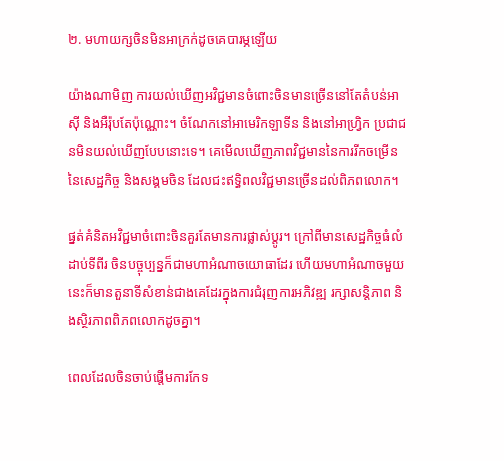២. មហាយក្សចិនមិនអាក្រក់ដូចគេបារម្ភឡើយ

យ៉ាងណាមិញ ការយល់ឃើញអវិជ្ជមានចំពោះចិនមានច្រើននៅតែតំបន់អាស៊ី និងអឺរ៉ុបតែប៉ុណ្ណោះ។ ចំណែកនៅអាមេរិកឡាទីន និងនៅអាហ្វ្រិក ប្រជាជនមិនយល់ឃើញបែបនោះទេ។ គេមើលឃើញភាពវិជ្ជមាននៃការរីកចម្រើននៃសេដ្ឋកិច្ច និងសង្គមចិន ដែលជះឥទ្ធិពលវិជ្ជមានច្រើនដល់ពិភពលោក។

ផ្នត់គំនិតអវិជ្ជមាចំពោះចិនគួរតែមានការផ្លាស់ប្តូរ។ ក្រៅពីមានសេដ្ឋកិច្ចធំលំដាប់ទីពីរ ចិនបច្ចុប្បន្នក៏ជាមហាអំណាចយោធាដែរ ហើយមហាអំណាចមួយនេះក៏មានតួនាទីសំខាន់ជាងគេដែរក្នុងការជំរុញការអភិវឌ្ឍ រក្សាសន្តិភាព និងស្ថិរភាពពិភពលោកដូចគ្នា។

ពេលដែលចិនចាប់ផ្តើមការកែទ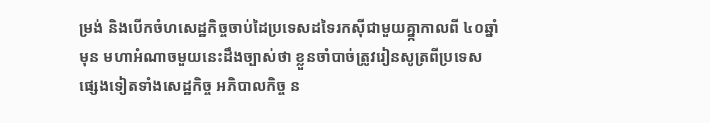ម្រង់ និងបើកចំហសេដ្ឋកិច្ចចាប់ដៃប្រទេសដទៃរកស៊ីជាមួយគ្នា្កកាលពី ៤០ឆ្នាំមុន មហាអំណាចមួយនេះដឹងច្បាស់ថា ខ្លួនចាំបាច់ត្រូវរៀនសូត្រពីប្រទេសផ្សេងទៀតទាំងសេដ្ឋកិច្ច អភិបាលកិច្ច ន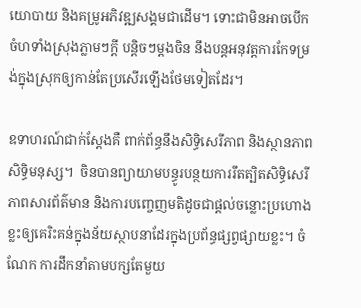យោបាយ និងគម្រូអភិវឌ្ឍសង្គមជាដើម។ ទោះជាមិនអាចបើកចំហទាំងស្រុងភ្លាមៗក្តី បន្តិចៗម្តងចិន នឹងបន្តអនុវត្តការកែទម្រង់ក្នុងស្រុកឲ្យកាន់តែប្រសើរឡើងថែមទៀតដែរ។

ឧទាហរណ៍ជាក់ស្តែងគឺ ពាក់ព័ន្ធនឹងសិទ្ធិសេរីភាព និងស្ថានភាពសិទ្ធិមនុស្ស។  ចិនបានព្យាយាមបន្ធូរបន្ថយការរឹតត្បិតសិទ្ធិសេរីភាពសារព័ត៌មាន និងការបញ្ចេញមតិដូចជាផ្តល់ចន្លោះប្រហោងខ្លះឲ្យគេរិះគន់ក្នុងន័យស្ថាបនាដែរក្នុងប្រព័ន្ធផ្សព្វផ្សាយខ្លះ។ ចំណែក ការដឹកនាំតាមបក្សតែមួយ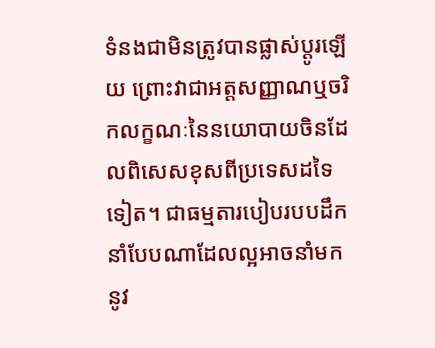ទំនងជាមិនត្រូវបានផ្លាស់ប្តូរឡើយ ព្រោះវាជាអត្តសញ្ញាណឬចរិកលក្ខណៈនៃនយោបាយចិនដែលពិសេសខុសពីប្រទេសដទៃទៀត។ ជាធម្មតារបៀបរបបដឹកនាំបែបណាដែលល្អអាចនាំមកនូវ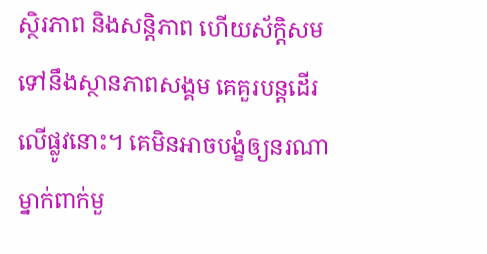ស្ថិរភាព និងសន្តិភាព ហើយស័ក្តិសមទៅនឹងស្ថានភាពសង្គម គេគួរបន្តដើរលើផ្លូវនោះ។ គេមិនអាចបង្ខំឲ្យនរណាម្នាក់ពាក់មួ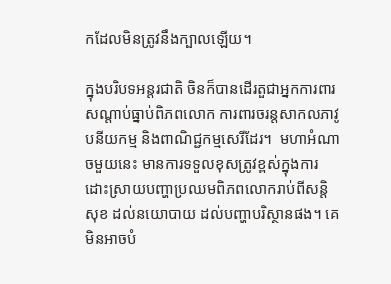កដែលមិនត្រូវនឹងក្បាលឡើយ។

ក្នុងបរិបទអន្តរជាតិ ចិនក៏បានដើរតួជាអ្នកការពារសណ្តាប់ធ្នាប់ពិភពលោក ការពារចរន្តសាកលភាវូបនីយកម្ម និងពាណិជ្ជកម្មសេរីដែរ។  មហាអំណាចមួយនេះ មានការទទួលខុសត្រូវខ្ពស់ក្នុងការដោះស្រាយបញ្ហាប្រឈមពិភពលោករាប់ពីសន្តិសុខ ដល់នយោបាយ ដល់បញ្ហាបរិស្ថានផង។ គេមិនអាចបំ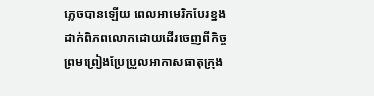ភ្លេចបានឡើយ ពេលអាមេរិកបែរខ្នងដាក់ពិភពលោកដោយដើរចេញពីកិច្ចព្រមព្រៀងប្រែប្រួលអាកាសធាតុក្រុង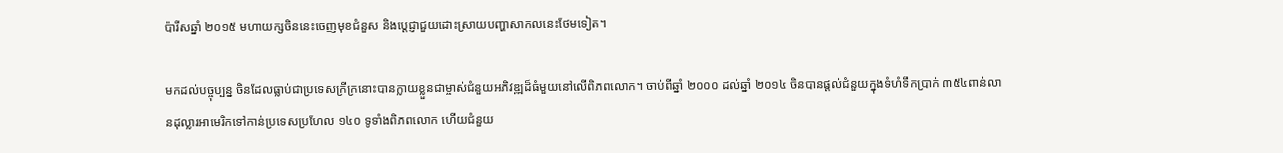ប៉ារីសឆ្នាំ ២០១៥ មហាយក្សចិននេះចេញមុខជំនួស និងប្តេជ្ញាជួយដោះស្រាយបញ្ហាសាកលនេះថែមទៀត។

មកដល់បច្ចុប្បន្ន ចិនដែលធ្លាប់ជាប្រទេសក្រីក្រនោះបានក្លាយខ្លួនជាម្ចាស់ជំនួយអភិវឌ្ឍដ៏ធំមួយនៅលើពិភពលោក។ ចាប់ពីឆ្នាំ ២០០០ ដល់ឆ្នាំ ២០១៤ ចិនបានផ្តល់ជំនួយក្នុងទំហំទឹកប្រាក់ ៣៥៤ពាន់លានដុល្លារអាមេរិកទៅកាន់ប្រទេសប្រហែល ១៤០ ទូទាំងពិភពលោក ហើយជំនួយ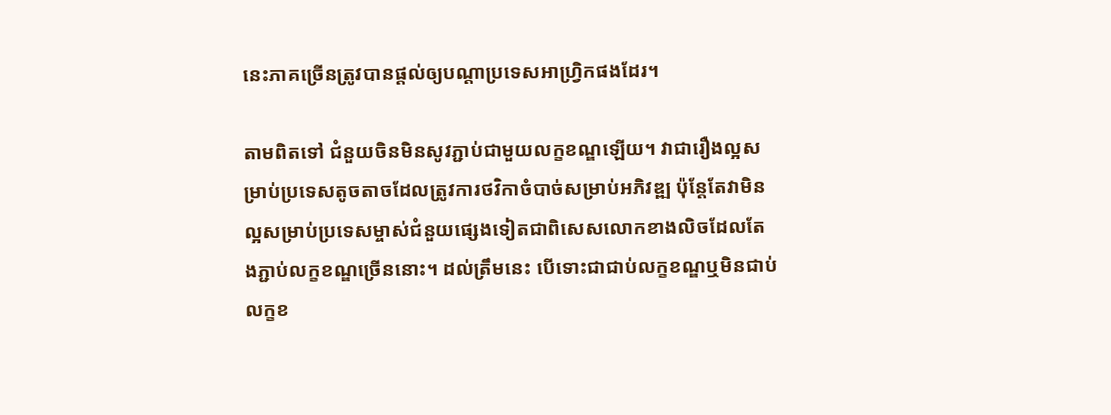នេះភាគច្រើនត្រូវបានផ្តល់ឲ្យបណ្តាប្រទេសអាហ្វ្រិកផងដែរ។

តាមពិតទៅ ជំនួយចិនមិនសូវភ្ជាប់ជាមួយលក្ខខណ្ឌឡើយ។ វាជារឿងល្អសម្រាប់ប្រទេសតូចតាចដែលត្រូវការថវិកាចំបាច់សម្រាប់អភិវឌ្ឍ ប៉ុន្តែតែវាមិនល្អសម្រាប់ប្រទេសម្ចាស់ជំនួយផ្សេងទៀតជាពិសេសលោកខាងលិចដែលតែងភ្ជាប់លក្ខខណ្ឌច្រើននោះ។ ដល់ត្រឹមនេះ បើទោះជាជាប់លក្ខខណ្ឌឬមិនជាប់លក្ខខ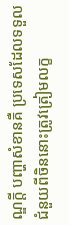ណ្ឌក្តី បញ្ហាសំខានគឺ ប្រទេសដែលទទួលជំនួយពីចិននោះត្រូវត្រៀមលក្ខ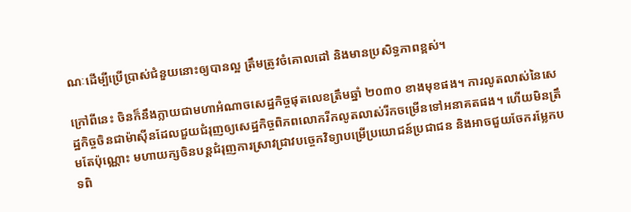ណៈដើម្បីប្រើប្រាស់ជំនួយនោះឲ្យបានល្អ ត្រឹមត្រូវចំគោលដៅ និងមានប្រសិទ្ធភាពខ្ពស់។

ក្រៅពីនេះ ចិនក៏នឹងក្លាយជាមហាអំណាចសេដ្ឋកិច្ចផុតលេខត្រឹមឆ្នាំ ២០៣០ ខាងមុខផង។ ការលូតលាស់នៃសេដ្ឋកិច្ចចិនជាម៉ាស៊ីនដែលជួយជំរុញឲ្យសេដ្ឋកិច្ចពិភពលោករីកលូតលាស់រីកចម្រើនទៅអនាគតផង។ ហើយមិនត្រឹមតែប៉ុណ្ណោះ មហាយក្សចិនបន្តជំរុញការស្រាវជ្រាវបច្ចេកវិទ្យាបម្រើប្រយោជន៍ប្រជាជន និងអាចជួយចែករម្លែកបទពិ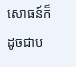សោធន៍ក៏ដូចជាប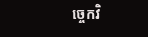ច្ចេកវិ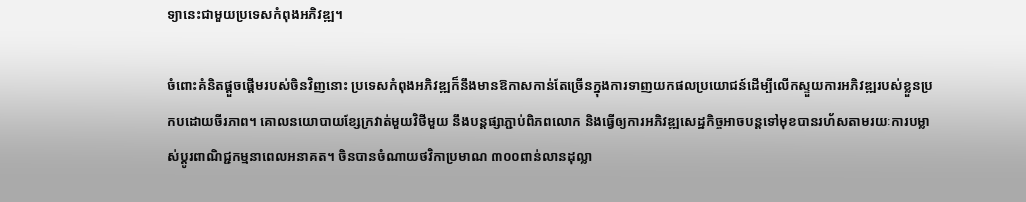ទ្យានេះជាមួយប្រទេសកំពុងអភិវឌ្ឍ។

ចំពោះគំនិតផ្តួចផ្តើមរបស់ចិនវិញនោះ ប្រទេសកំពុងអភិវឌ្ឍក៏នឹងមានឱកាសកាន់តែច្រើនក្នុងការទាញយកផលប្រយោជន៍ដើម្បីលើកស្ទួយការអភិវឌ្ឍរបស់ខ្លួនប្រកបដោយចីរភាព។ គោលនយោបាយខ្សែក្រវាត់មួយវិថីមួយ នឹងបន្តផ្សាភ្ជាប់ពិភពលោក និងធ្វើឲ្យការអភិវឌ្ឍសេដ្ឋកិច្ចអាចបន្តទៅមុខបានរហ័សតាមរយៈការបម្លាស់ប្តូរពាណិជ្ជកម្មនាពេលអនាគត។ ចិនបានចំណាយថវិកាប្រមាណ ៣០០ពាន់លានដុល្លា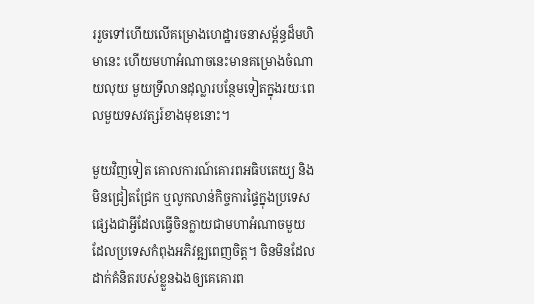ររួចទៅហើយលើគម្រោងហេដ្ឋារចនាសម្ព័ន្ធដ៏មហិមានេះ ហើយមហាអំណាចនេះមានគម្រោងចំណាយលុយ មួយទ្រីលានដុល្លារបន្ថែមទៀតក្នុងរយៈពេលមួយទសវត្សរ៍ខាងមុខនោះ។

មួយវិញទៀត គោលការណ៍គោរពអធិបតេយ្យ និងមិនជ្រៀតជ្រែក ឬលូកលាន់កិច្ចការផ្ទៃក្នុងប្រទេសផ្សេងជាអ្វីដែលធ្វើចិនក្លាយជាមហាអំណាចមួយដែលប្រទេសកំពុងអភិវឌ្ឍពេញចិត្ត។ ចិនមិនដែលដាក់គំនិតរបស់ខ្លួនឯងឲ្យគេគោរព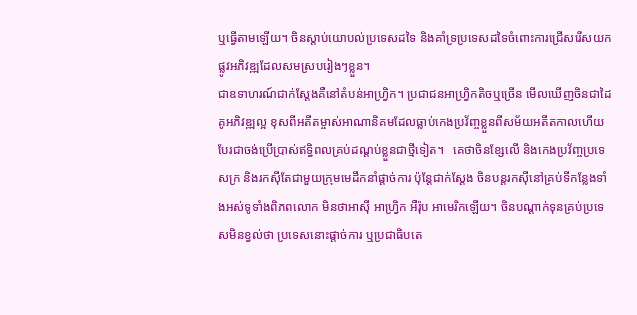ឬធ្វើតាមឡើយ។ ចិនស្តាប់យោបល់ប្រទេសដទៃ និងគាំទ្រប្រទេសដទៃចំពោះការជ្រើសរើសយកផ្លូវអភិវឌ្ឍដែលសមស្របរៀងៗខ្លួន។
ជាឧទាហរណ៍ជាក់ស្តែងគឺនៅតំបន់អាហ្វ្រិក។ ប្រជាជនអាហ្វ្រិកតិចឬច្រើន មើលឃើញចិនជាដៃគូអភិវឌ្ឍល្អ ខុសពីអតីតម្ចាស់អាណានិគមដែលធ្លាប់កេងប្រវ័ញ្ចខ្លួនពីសម័យអតីតកាលហើយបែរជាចង់ប្រើប្រាស់ឥទ្ធិពលគ្រប់ដណ្តប់ខ្លួនជាថ្មីទៀត។   គេថាចិនខ្សែលើ និងកេងប្រវ័ញ្ចប្រទេសក្រ និងរកស៊ីតែជាមួយក្រុមមេដឹកនាំផ្តាច់ការ ប៉ុន្តែជាក់ស្តែង ចិនបន្តរកស៊ីនៅគ្រប់ទីកន្លែងទាំងអស់ទូទាំងពិភពលោក មិនថាអាស៊ី អាហ្វ្រិក អឺរ៉ុប អាមេរិកឡើយ។ ចិនបណ្តាក់ទុនគ្រប់ប្រទេសមិនខ្វល់ថា ប្រទេសនោះផ្តាច់ការ ឬប្រជាធិបតេ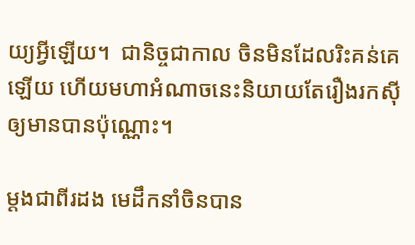យ្យអ្វីឡើយ។  ជានិច្ចជាកាល ចិនមិនដែលរិះគន់គេឡើយ ហើយមហាអំណាចនេះនិយាយតែរឿងរកស៊ីឲ្យមានបានប៉ុណ្ណោះ។

ម្តងជាពីរដង មេដឹកនាំចិនបាន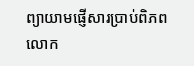ព្យាយាមផ្ញើសារប្រាប់ពិភពលោក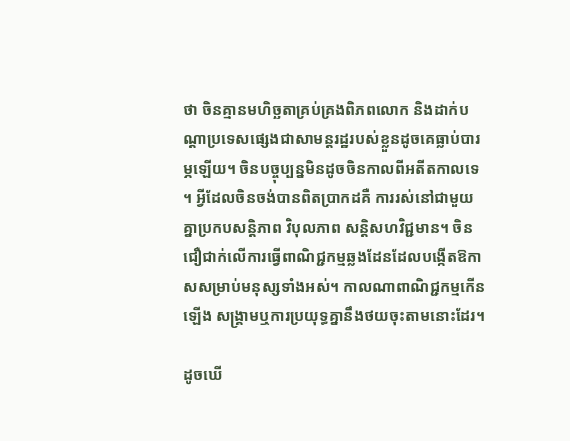ថា ចិនគ្មានមហិច្ឆតាគ្រប់គ្រងពិភពលោក និងដាក់បណ្តាប្រទេសផ្សេងជាសាមន្តរដ្ឋរបស់ខ្លួនដូចគេធ្លាប់បារម្ភឡើយ។ ចិនបច្ចុប្បន្នមិនដូចចិនកាលពីអតីតកាលទេ។ អ្វីដែលចិនចង់បានពិតប្រាកដគឺ ការរស់នៅជាមួយគ្នាប្រកបសន្តិភាព វិបុលភាព សន្តិសហវិជ្ជមាន។ ចិនជឿជាក់លើការធ្វើពាណិជ្ជកម្មឆ្លងដែនដែលបង្កើតឱកាសសម្រាប់មនុស្សទាំងអស់។ កាលណាពាណិជ្ជកម្មកើនឡើង សង្គ្រាមឬការប្រយុទ្ធគ្នានឹងថយចុះតាមនោះដែរ។

ដូចឃើ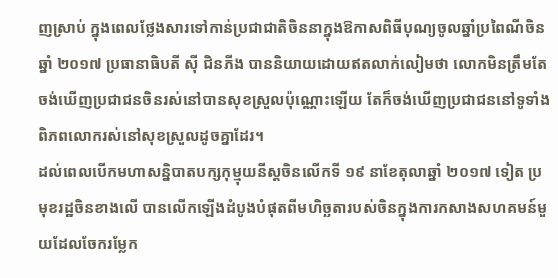ញស្រាប់ ក្នុងពេលថ្លែងសារទៅកាន់ប្រជាជាតិចិននាក្នុងឱកាសពិធីបុណ្យចូលឆ្នាំប្រពៃណីចិនឆ្នាំ ២០១៧ ប្រធានាធិបតី ស៊ី ជិនភីង បាននិយាយដោយឥតលាក់លៀមថា លោកមិនត្រឹមតែចង់ឃើញប្រជាជនចិនរស់នៅបានសុខស្រួលប៉ុណ្ណោះឡើយ តែក៏ចង់ឃើញប្រជាជននៅទូទាំងពិភពលោករស់នៅសុខស្រួលដូចគ្នាដែរ។
ដល់ពេលបើកមហាសន្និបាតបក្សកុម្មុយនីស្តចិនលើកទី ១៩ នាខែតុលាឆ្នាំ ២០១៧ ទៀត ប្រមុខរដ្ឋចិនខាងលើ បានលើកឡើងដំបូងបំផុតពីមហិច្ឆតារបស់ចិនក្នុងការកសាងសហគមន៍មួយដែលចែករម្លែក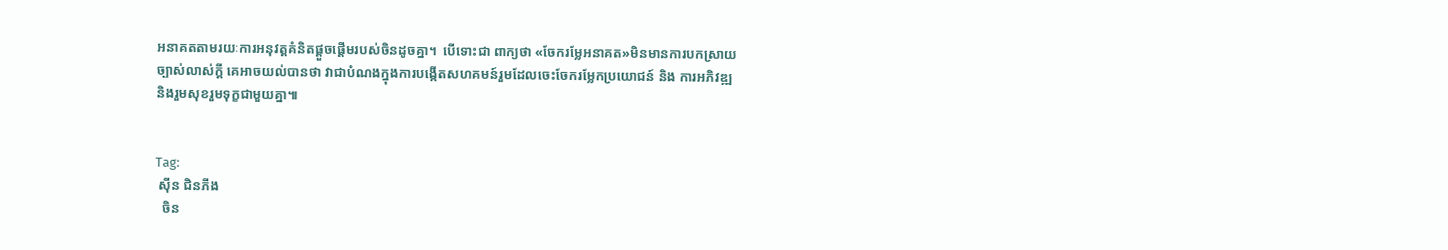អនាគតតាមរយៈការអនុវត្តគំនិតផ្តួចផ្តើមរបស់ចិនដូចគ្នា។  បើទោះជា ពាក្យថា «ចែករម្លែអនាគត»មិនមានការបកស្រាយច្បាស់លាស់ក្តី គេអាចយល់បានថា វាជាបំណងក្នុងការបង្កើតសហគមន៍រួមដែលចេះចែករម្លែកប្រយោជន៍ និង ការអភិវឌ្ឍ និងរួមសុខរួមទុក្ខជាមួយគ្នា៕


Tag:
 ស៊ីន ជិនភីង
  ចិន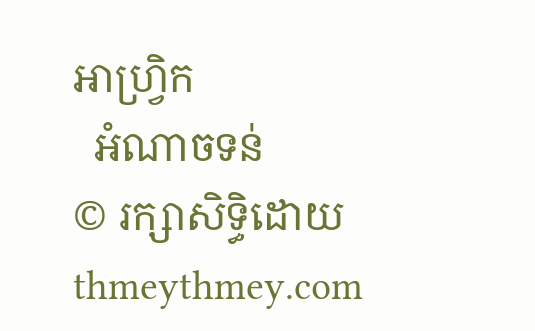អាហ្វ្រិក
  អំណាចទន់
© រក្សាសិទ្ធិដោយ thmeythmey.com